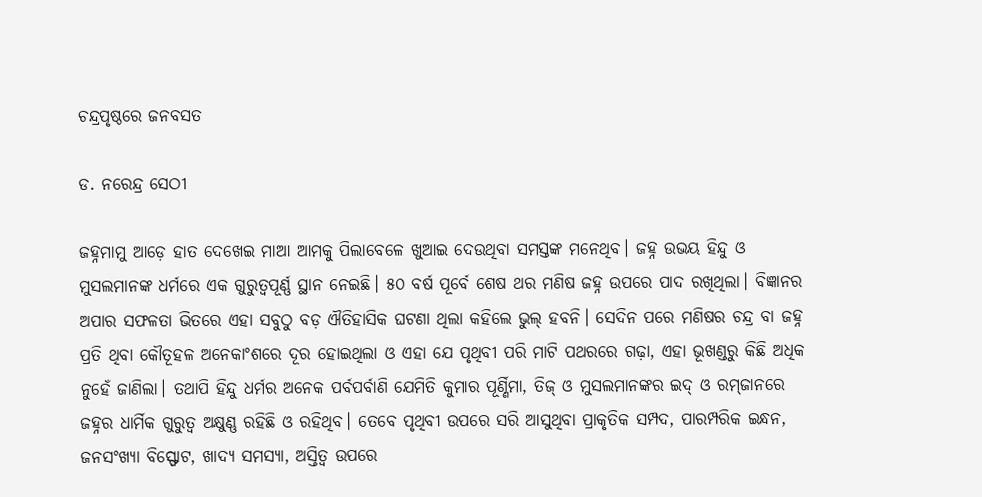ଚନ୍ଦ୍ରପୃଷ୍ଠରେ ଜନବସତ

ଡ. ନରେନ୍ଦ୍ର ସେଠୀ

ଜହ୍ନମାମୁ ଆଡ଼େ ହାତ ଦେଖେଇ ମାଆ ଆମକୁ ପିଲାବେଳେ ଖୁଆଇ ଦେଉଥିବା ସମସ୍ତଙ୍କ ମନେଥିବ। ଜହ୍ନ ଉଭୟ ହିନ୍ଦୁ ଓ ମୁସଲମାନଙ୍କ ଧର୍ମରେ ଏକ ଗୁରୁତ୍ୱପୂର୍ଣ୍ଣ ସ୍ଥାନ ନେଇଛି। ୫୦ ବର୍ଷ ପୂର୍ବେ ଶେଷ ଥର ମଣିଷ ଜହ୍ନ ଉପରେ ପାଦ ରଖିଥିଲା। ବିଜ୍ଞାନର ଅପାର ସଫଳତା ଭିତରେ ଏହା ସବୁଠୁ ବଡ଼ ଐତିହାସିକ ଘଟଣା ଥିଲା କହିଲେ ଭୁଲ୍‌ ହବନି। ସେଦିନ ପରେ ମଣିଷର ଚନ୍ଦ୍ର ବା ଜହ୍ନ ପ୍ରତି ଥିବା କୌତୂହଳ ଅନେକାଂଶରେ ଦୂର ହୋଇଥିଲା ଓ ଏହା ଯେ ପୃଥିବୀ ପରି ମାଟି ପଥରରେ ଗଢ଼ା, ଏହା ଭୂଖଣ୍ଡରୁ କିଛି ଅଧିକ ନୁହେଁ ଜାଣିଲା। ତଥାପି ହିନ୍ଦୁ ଧର୍ମର ଅନେକ ପର୍ବପର୍ବାଣି ଯେମିତି କୁମାର ପୂର୍ଣ୍ଣିମା, ତିଜ୍‌ ଓ ମୁସଲମାନଙ୍କର ଇଦ୍‌ ଓ ରମ୍‌ଜାନରେ ଜହ୍ନର ଧାର୍ମିକ ଗୁରୁତ୍ୱ ଅକ୍ଷୁଣ୍ଣ ରହିଛି ଓ ରହିଥିବ। ତେବେ ପୃଥିବୀ ଉପରେ ସରି ଆସୁଥିବା ପ୍ରାକୃତିକ ସମ୍ପଦ, ପାରମ୍ପରିକ ଇନ୍ଧନ, ଜନସଂଖ୍ୟା ବିସ୍ଫୋଟ, ଖାଦ୍ୟ ସମସ୍ୟା, ଅସ୍ତିତ୍ୱ ଉପରେ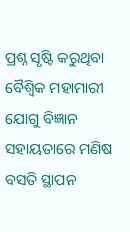ପ୍ରଶ୍ନ ସୃଷ୍ଟି କରୁଥିବା ବୈଶ୍ୱିକ ମହାମାରୀ ଯୋଗୁ ବିଜ୍ଞାନ ସହାୟତାରେ ମଣିଷ ବସତି ସ୍ଥାପନ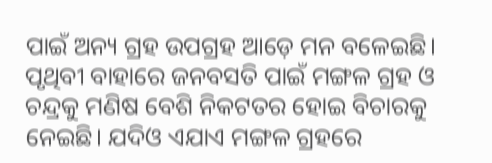ପାଇଁ ଅନ୍ୟ ଗ୍ରହ ଉପଗ୍ରହ ଆଡ଼େ ମନ ବଳେଇଛି। ପୃଥିବୀ ବାହାରେ ଜନବସତି ପାଇଁ ମଙ୍ଗଳ ଗ୍ରହ ଓ ଚନ୍ଦ୍ରକୁ ମଣିଷ ବେଶି ନିକଟତର ହୋଇ ବିଚାରକୁ ନେଇଛି। ଯଦିଓ ଏଯାଏ ମଙ୍ଗଳ ଗ୍ରହରେ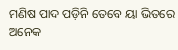ମଣିଷ ପାଦ ପଡ଼ିନି ତେବେ ୟା ଭିତରେ ଅନେକ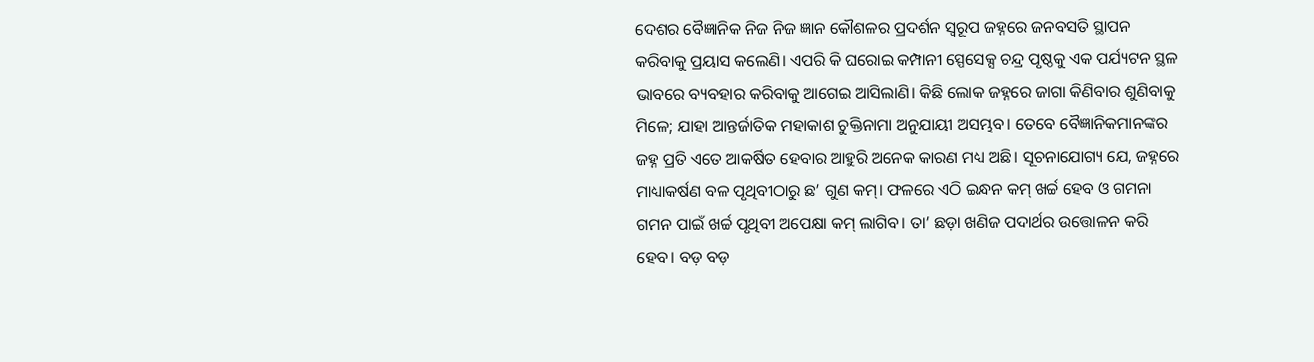ଦେଶର ବୈଜ୍ଞାନିକ ନିଜ ନିଜ ଜ୍ଞାନ କୌଶଳର ପ୍ରଦର୍ଶନ ସ୍ବରୂପ ଜହ୍ନରେ ଜନବସତି ସ୍ଥାପନ କରିବାକୁ ପ୍ରୟାସ କଲେଣି। ଏପରି କି ଘରୋଇ କମ୍ପାନୀ ସ୍ପେସେକ୍ସ ଚନ୍ଦ୍ର ପୃଷ୍ଠକୁ ଏକ ପର୍ଯ୍ୟଟନ ସ୍ଥଳ ଭାବରେ ବ୍ୟବହାର କରିବାକୁ ଆଗେଇ ଆସିଲାଣି। କିଛି ଲୋକ ଜହ୍ନରେ ଜାଗା କିଣିବାର ଶୁଣିବାକୁ ମିଳେ; ଯାହା ଆନ୍ତର୍ଜାତିକ ମହାକାଶ ଚୁକ୍ତିନାମା ଅନୁଯାୟୀ ଅସମ୍ଭବ। ତେବେ ବୈଜ୍ଞାନିକମାନଙ୍କର ଜହ୍ନ ପ୍ରତି ଏତେ ଆକର୍ଷିତ ହେବାର ଆହୁରି ଅନେକ କାରଣ ମଧ୍ୟ ଅଛି। ସୂଚନାଯୋଗ୍ୟ ଯେ, ଜହ୍ନରେ ମାଧ୍ୟାକର୍ଷଣ ବଳ ପୃଥିବୀଠାରୁ ଛ’ ଗୁଣ କମ୍‌। ଫଳରେ ଏଠି ଇନ୍ଧନ କମ୍‌ ଖର୍ଚ୍ଚ ହେବ ଓ ଗମନା ଗମନ ପାଇଁ ଖର୍ଚ୍ଚ ପୃଥିବୀ ଅପେକ୍ଷା କମ୍‌ ଲାଗିବ। ତା’ ଛଡ଼ା ଖଣିଜ ପଦାର୍ଥର ଉତ୍ତୋଳନ କରି ହେବ। ବଡ଼ ବଡ଼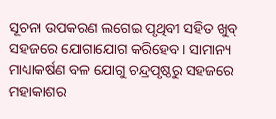ସୂଚନା ଉପକରଣ ଲଗେଇ ପୃଥିବୀ ସହିତ ଖୁବ୍‌ ସହଜରେ ଯୋଗାଯୋଗ କରିହେବ। ସାମାନ୍ୟ ମାଧ୍ୟାକର୍ଷଣ ବଳ ଯୋଗୁ ଚନ୍ଦ୍ରପୃଷ୍ଠରୁ ସହଜରେ ମହାକାଶର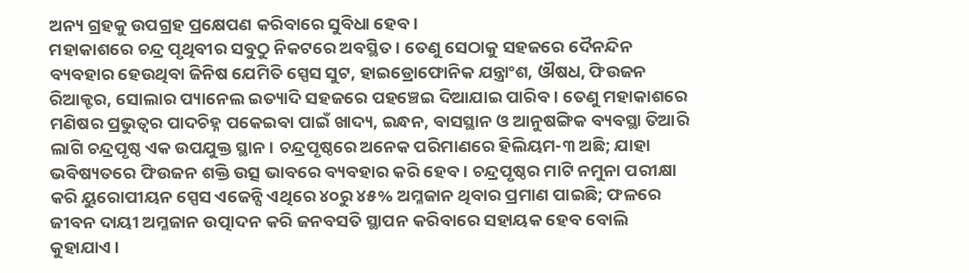ଅନ୍ୟ ଗ୍ରହକୁ ଉପଗ୍ରହ ପ୍ରକ୍ଷେପଣ କରିବାରେ ସୁବିଧା ହେବ।
ମହାକାଶରେ ଚନ୍ଦ୍ର ପୃଥିବୀର ସବୁଠୁ ନିକଟରେ ଅବସ୍ଥିତ। ତେଣୁ ସେଠାକୁ ସହଜରେ ଦୈନନ୍ଦିନ ବ୍ୟବହାର ହେଉଥିବା ଜିନିଷ ଯେମିତି ସ୍ପେସ ସୁଟ, ହାଇଡ୍ରୋଫୋନିକ ଯନ୍ତ୍ରାଂଶ, ଔଷଧ, ଫିଉଜନ ରିଆକ୍ଟର, ସୋଲାର ପ୍ୟାନେଲ ଇତ୍ୟାଦି ସହଜରେ ପହଞ୍ଚେଇ ଦିଆଯାଇ ପାରିବ। ତେଣୁ ମହାକାଶରେ ମଣିଷର ପ୍ରଭୁତ୍ୱର ପାଦଚିହ୍ନ ପକେଇବା ପାଇଁ ଖାଦ୍ୟ, ଇନ୍ଧନ, ବାସସ୍ଥାନ ଓ ଆନୁଷଙ୍ଗିକ ବ୍ୟବସ୍ଥା ତିଆରି ଲାଗି ଚନ୍ଦ୍ରପୃଷ୍ଠ ଏକ ଉପଯୁକ୍ତ ସ୍ଥାନ। ଚନ୍ଦ୍ରପୃଷ୍ଠରେ ଅନେକ ପରିମାଣରେ ହିଲିୟମ-୩ ଅଛି; ଯାହା ଭବିଷ୍ୟତରେ ଫିଉଜନ ଶକ୍ତି ଉତ୍ସ ଭାବରେ ବ୍ୟବହାର କରି ହେବ। ଚନ୍ଦ୍ରପୃଷ୍ଠର ମାଟି ନମୁନା ପରୀକ୍ଷା କରି ୟୁରୋପୀୟନ ସ୍ପେସ ଏଜେନ୍ସି ଏଥିରେ ୪୦ରୁ ୪୫% ଅମ୍ଳଜାନ ଥିବାର ପ୍ରମାଣ ପାଇଛି; ଫଳରେ ଜୀବନ ଦାୟୀ ଅମ୍ଳଜାନ ଉତ୍ପାଦନ କରି ଜନବସତି ସ୍ଥାପନ କରିବାରେ ସହାୟକ ହେବ ବୋଲି କୁହାଯାଏ।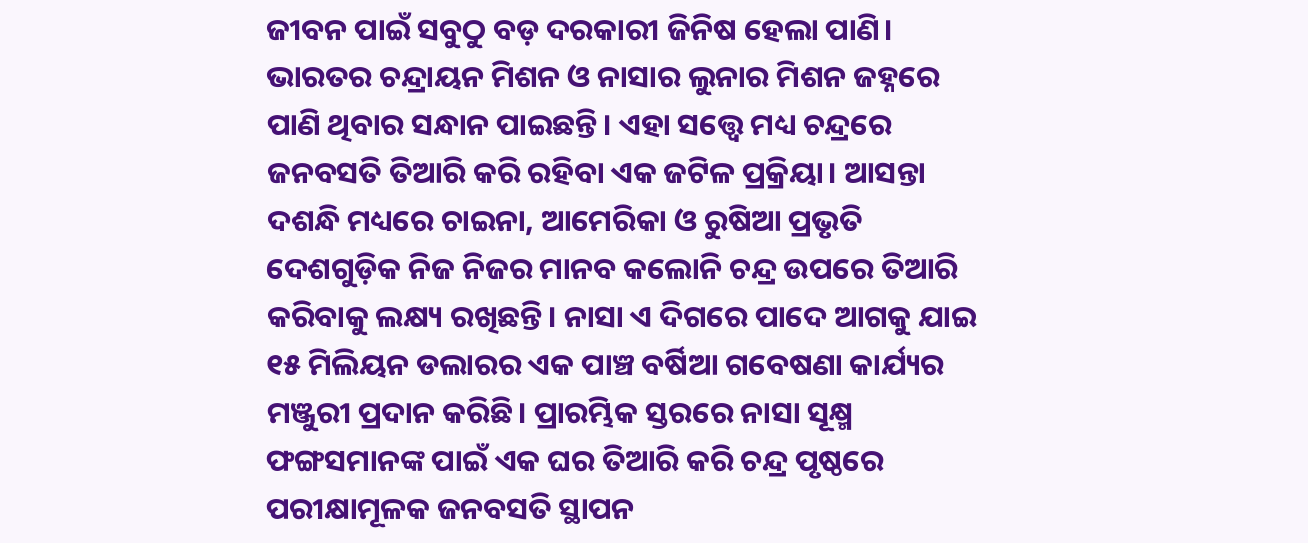ଜୀବନ ପାଇଁ ସବୁଠୁ ବଡ଼ ଦରକାରୀ ଜିନିଷ ହେଲା ପାଣି। ଭାରତର ଚନ୍ଦ୍ରାୟନ ମିଶନ ଓ ନାସାର ଲୁନାର ମିଶନ ଜହ୍ନରେ ପାଣି ଥିବାର ସନ୍ଧାନ ପାଇଛନ୍ତି। ଏହା ସତ୍ତ୍ୱେ ମଧ୍ୟ ଚନ୍ଦ୍ରରେ ଜନବସତି ତିଆରି କରି ରହିବା ଏକ ଜଟିଳ ପ୍ରକ୍ରିୟା। ଆସନ୍ତା ଦଶନ୍ଧି ମଧ୍ୟରେ ଚାଇନା, ଆମେରିକା ଓ ରୁଷିଆ ପ୍ରଭୃତି ଦେଶଗୁଡ଼ିକ ନିଜ ନିଜର ମାନବ କଲୋନି ଚନ୍ଦ୍ର ଉପରେ ତିଆରି କରିବାକୁ ଲକ୍ଷ୍ୟ ରଖିଛନ୍ତି। ନାସା ଏ ଦିଗରେ ପାଦେ ଆଗକୁ ଯାଇ ୧୫ ମିଲିୟନ ଡଲାରର ଏକ ପାଞ୍ଚ ବର୍ଷିଆ ଗବେଷଣା କାର୍ଯ୍ୟର ମଞ୍ଜୁରୀ ପ୍ରଦାନ କରିଛି। ପ୍ରାରମ୍ଭିକ ସ୍ତରରେ ନାସା ସୂକ୍ଷ୍ମ ଫଙ୍ଗସମାନଙ୍କ ପାଇଁ ଏକ ଘର ତିଆରି କରି ଚନ୍ଦ୍ର ପୃଷ୍ଠରେ ପରୀକ୍ଷାମୂଳକ ଜନବସତି ସ୍ଥାପନ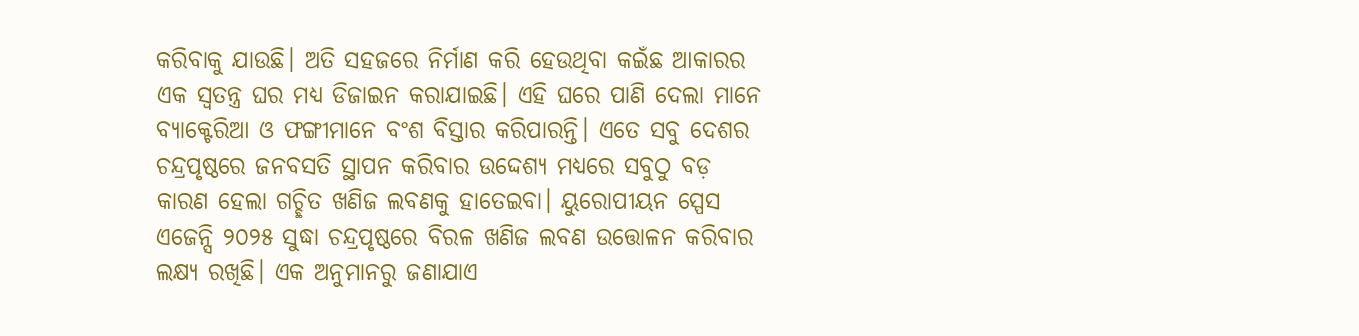କରିବାକୁ ଯାଉଛି। ଅତି ସହଜରେ ନିର୍ମାଣ କରି ହେଉଥିବା କଇଁଛ ଆକାରର ଏକ ସ୍ବତନ୍ତ୍ର ଘର ମଧ୍ୟ ଡିଜାଇନ କରାଯାଇଛି। ଏହି ଘରେ ପାଣି ଦେଲା ମାନେ ବ୍ୟାକ୍ଟେରିଆ ଓ ଫଙ୍ଗୀମାନେ ବଂଶ ବିସ୍ତାର କରିପାରନ୍ତି। ଏତେ ସବୁ ଦେଶର ଚନ୍ଦ୍ରପୃଷ୍ଠରେ ଜନବସତି ସ୍ଥାପନ କରିବାର ଉଦ୍ଦେଶ୍ୟ ମଧ୍ୟରେ ସବୁଠୁ ବଡ଼ କାରଣ ହେଲା ଗଚ୍ଛିତ ଖଣିଜ ଲବଣକୁ ହାତେଇବା। ୟୁରୋପୀୟନ ସ୍ପେସ ଏଜେନ୍ସି ୨୦୨୫ ସୁଦ୍ଧା ଚନ୍ଦ୍ରପୃଷ୍ଠରେ ବିରଳ ଖଣିଜ ଲବଣ ଉତ୍ତୋଳନ କରିବାର ଲକ୍ଷ୍ୟ ରଖିଛି। ଏକ ଅନୁମାନରୁ ଜଣାଯାଏ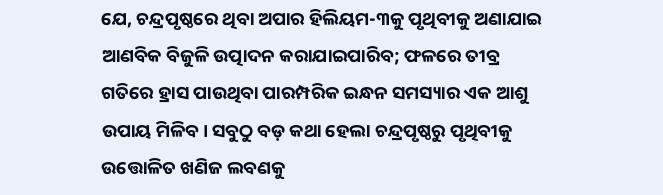ଯେ, ଚନ୍ଦ୍ରପୃଷ୍ଠରେ ଥିବା ଅପାର ହିଲିୟମ-୩କୁ ପୃଥିବୀକୁ ଅଣାଯାଇ ଆଣବିକ ବିଜୁଳି ଉତ୍ପାଦନ କରାଯାଇପାରିବ; ଫଳରେ ତୀବ୍ର ଗତିରେ ହ୍ରାସ ପାଉଥିବା ପାରମ୍ପରିକ ଇନ୍ଧନ ସମସ୍ୟାର ଏକ ଆଶୁ ଉପାୟ ମିଳିବ। ସବୁଠୁ ବଡ଼ କଥା ହେଲା ଚନ୍ଦ୍ରପୃଷ୍ଠରୁ ପୃଥିବୀକୁ ଉତ୍ତୋଳିତ ଖଣିଜ ଲବଣକୁ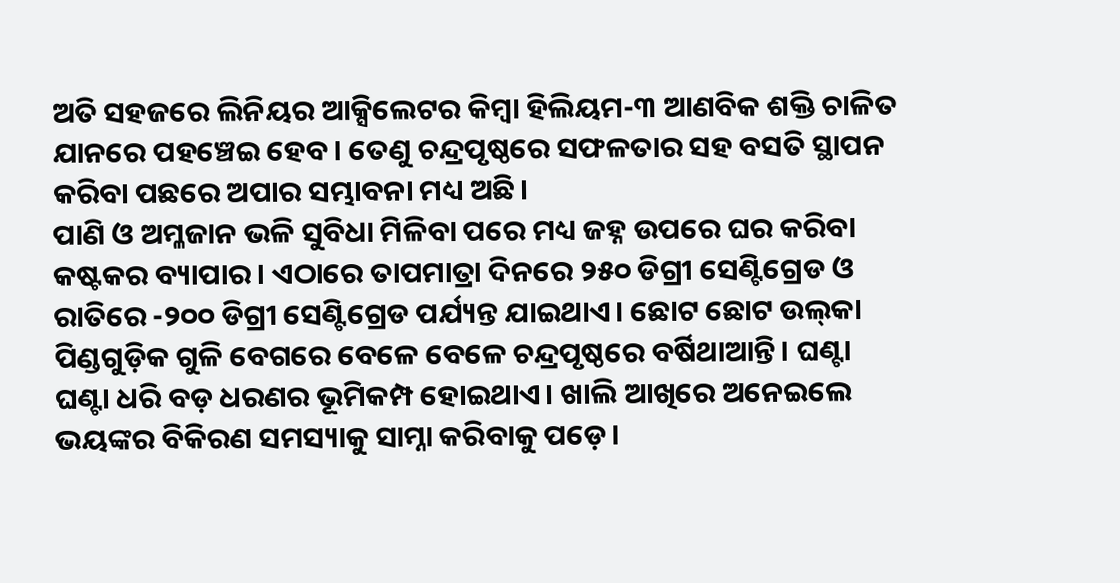ଅତି ସହଜରେ ଲିନିୟର ଆକ୍ସିଲେଟର କିମ୍ବା ହିଲିୟମ-୩ ଆଣବିକ ଶକ୍ତି ଚାଳିତ ଯାନରେ ପହଞ୍ଚେଇ ହେବ। ତେଣୁ ଚନ୍ଦ୍ରପୃଷ୍ଠରେ ସଫଳତାର ସହ ବସତି ସ୍ଥାପନ କରିବା ପଛରେ ଅପାର ସମ୍ଭାବନା ମଧ୍ୟ ଅଛି।
ପାଣି ଓ ଅମ୍ଳଜାନ ଭଳି ସୁବିଧା ମିଳିବା ପରେ ମଧ୍ୟ ଜହ୍ନ ଉପରେ ଘର କରିବା କଷ୍ଟକର ବ୍ୟାପାର। ଏଠାରେ ତାପମାତ୍ରା ଦିନରେ ୨୫୦ ଡିଗ୍ରୀ ସେଣ୍ଟିଗ୍ରେଡ ଓ ରାତିରେ -୨୦୦ ଡିଗ୍ରୀ ସେଣ୍ଟିଗ୍ରେଡ ପର୍ଯ୍ୟନ୍ତ ଯାଇଥାଏ। ଛୋଟ ଛୋଟ ଉଲ୍‌କା ପିଣ୍ଡଗୁଡ଼ିକ ଗୁଳି ବେଗରେ ବେଳେ ବେଳେ ଚନ୍ଦ୍ରପୃଷ୍ଠରେ ବର୍ଷିଥାଆନ୍ତି। ଘଣ୍ଟା ଘଣ୍ଟା ଧରି ବଡ଼ ଧରଣର ଭୂମିକମ୍ପ ହୋଇଥାଏ। ଖାଲି ଆଖିରେ ଅନେଇଲେ ଭୟଙ୍କର ବିକିରଣ ସମସ୍ୟାକୁ ସାମ୍ନା କରିବାକୁ ପଡ଼େ।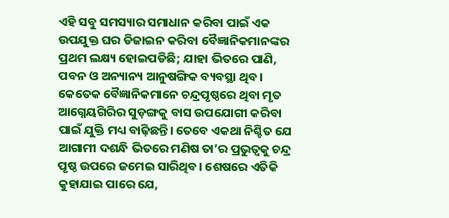ଏହି ସବୁ ସମସ୍ୟାର ସମାଧାନ କରିବା ପାଇଁ ଏକ ଉପଯୁକ୍ତ ଘର ଡିଜାଇନ କରିବା ବୈଜ୍ଞାନିକମାନଙ୍କର ପ୍ରଥମ ଲକ୍ଷ୍ୟ ହୋଇପଡିଛି; ଯାହା ଭିତରେ ପାଣି, ପବନ ଓ ଅନ୍ୟାନ୍ୟ ଆନୁଷଙ୍ଗିକ ବ୍ୟବସ୍ଥା ଥିବ। କେତେକ ବୈଜ୍ଞାନିକମାନେ ଚନ୍ଦ୍ରପୃଷ୍ଠରେ ଥିବା ମୃତ ଆଗ୍ନେୟଗିରିର ସୁଡ଼ଙ୍ଗକୁ ବାସ ଉପଯୋଗୀ କରିବା ପାଇଁ ଯୁକ୍ତି ମଧ୍ୟ ବାଢ଼ିଛନ୍ତି। ତେବେ ଏକଥା ନିଶ୍ଚିତ ଯେ ଆଗାମୀ ଦଶନ୍ଧି ଭିତରେ ମଣିଷ ତା’ର ପ୍ରଭୁତ୍ୱକୁ ଚନ୍ଦ୍ର ପୃଷ୍ଠ ଉପରେ ଜମେଇ ସାରିଥିବ। ଶେଷରେ ଏତିକି କୁହାଯାଇ ପାରେ ଯେ,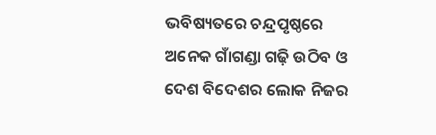ଭବିଷ୍ୟତରେ ଚନ୍ଦ୍ରପୃଷ୍ଠରେ ଅନେକ ଗାଁଗଣ୍ଡା ଗଢ଼ି ଉଠିବ ଓ ଦେଶ ବିଦେଶର ଲୋକ ନିଜର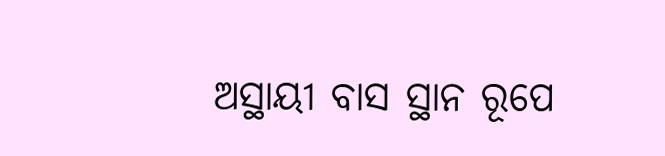ଅସ୍ଥାୟୀ ବାସ ସ୍ଥାନ ରୂପେ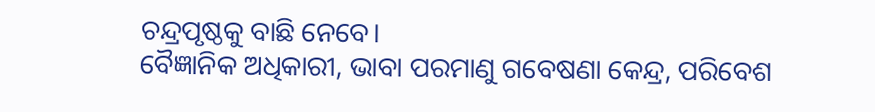ଚନ୍ଦ୍ରପୃଷ୍ଠକୁ ବାଛି ନେବେ।
ବୈଜ୍ଞାନିକ ଅଧିକାରୀ, ଭାବା ପରମାଣୁ ଗବେଷଣା କେନ୍ଦ୍ର, ପରିବେଶ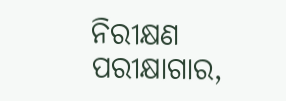ନିରୀକ୍ଷଣ ପରୀକ୍ଷାଗାର,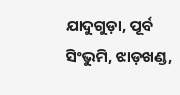ଯାଦୁଗୁଡ଼ା, ପୂର୍ବ ସିଂଭୁମି, ଝାଡ଼ଖଣ୍ଡ,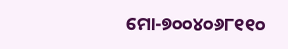ମୋ-୭୦୦୪୦୬୮୧୧୦